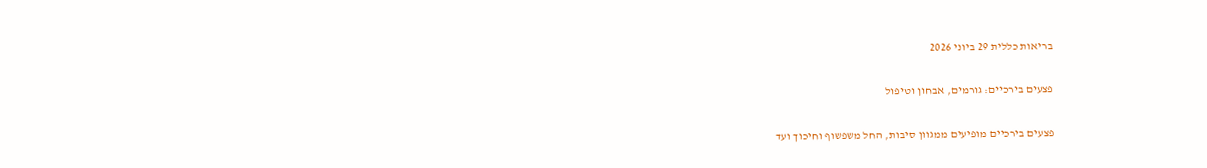בריאות כללית 29 ביוני 2026

פצעים בירכיים: גורמים, אבחון וטיפול

פצעים בירכיים מופיעים ממגוון סיבות, החל משפשוף וחיכוך ועד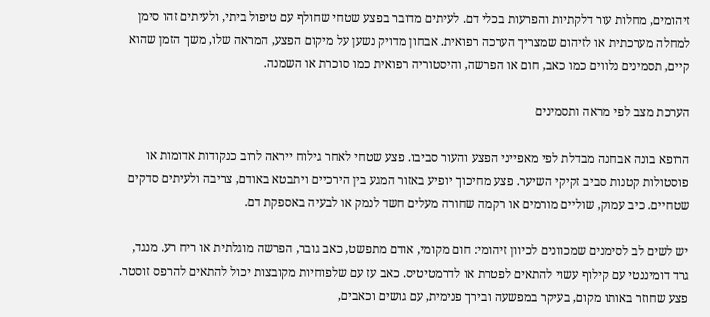זיהומים, מחלות עור דלקתיות והפרעות בכלי דם. לעיתים מדובר בפצע שטחי שחולף עם טיפול ביתי, ולעיתים זהו סימן למחלה מערכתית או לזיהום שמצריך הערכה רפואית. אבחון מדויק נשען על מיקום הפצע, המראה שלו, משך הזמן שהוא קיים, תסמינים נלווים כמו כאב, חום או הפרשה, והיסטוריה רפואית כמו סוכרת או השמנה.

הערכת מצב לפי מראה ותסמינים

הרופא בונה אבחנה מבדלת לפי מאפייני הפצע והעור סביבו. פצע שטחי לאחר גילוח ייראה לרוב כנקודות אדומות או פוסטולות קטנות סביב זקיקי השיער. פצע מחיכוך יופיע באזור המגע בין הירכיים ויתבטא באודם, צריבה ולעיתים סדקים שטחיים. כיב עמוק, שוליים מורמים או רקמה שחורה מעלים חשד לנמק או לבעיה באספקת דם.

יש לשים לב לסימנים שמכוונים לכיוון זיהומי: חום מקומי, אודם מתפשט, כאב גובר, הפרשה מוגלתית או ריח רע. מנגד, גרד דומיננטי עם קילוף עשוי להתאים לפטרת או לדרמטיטיס. כאב עז עם שלפוחיות מקובצות יכול להתאים להרפס זוסטר. פצע שחוזר באותו מקום, בעיקר במפשעה ובירך פנימית, עם גושים וכאבים,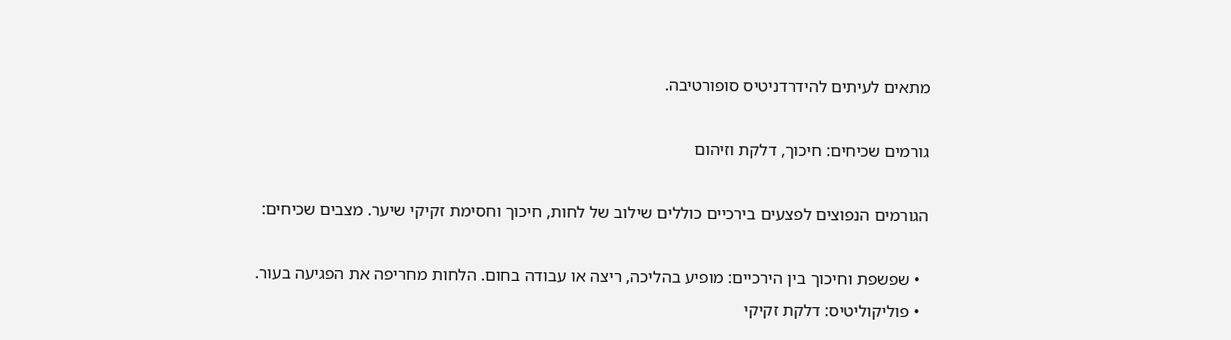מתאים לעיתים להידרדניטיס סופורטיבה.

גורמים שכיחים: חיכוך, דלקת וזיהום

הגורמים הנפוצים לפצעים בירכיים כוללים שילוב של לחות, חיכוך וחסימת זקיקי שיער. מצבים שכיחים:

  • שפשפת וחיכוך בין הירכיים: מופיע בהליכה, ריצה או עבודה בחום. הלחות מחריפה את הפגיעה בעור.
  • פוליקוליטיס: דלקת זקיקי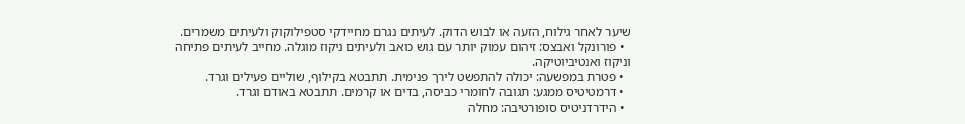שיער לאחר גילוח, הזעה או לבוש הדוק. לעיתים נגרם מחיידקי סטפילוקוק ולעיתים משמרים.
  • פורונקל ואבצס: זיהום עמוק יותר עם גוש כואב ולעיתים ניקוז מוגלה. מחייב לעיתים פתיחה וניקוז ואנטיביוטיקה.
  • פטרת במפשעה: יכולה להתפשט לירך פנימית. תתבטא בקילוף, שוליים פעילים וגרד.
  • דרמטיטיס ממגע: תגובה לחומרי כביסה, בדים או קרמים. תתבטא באודם וגרד.
  • הידרדניטיס סופורטיבה: מחלה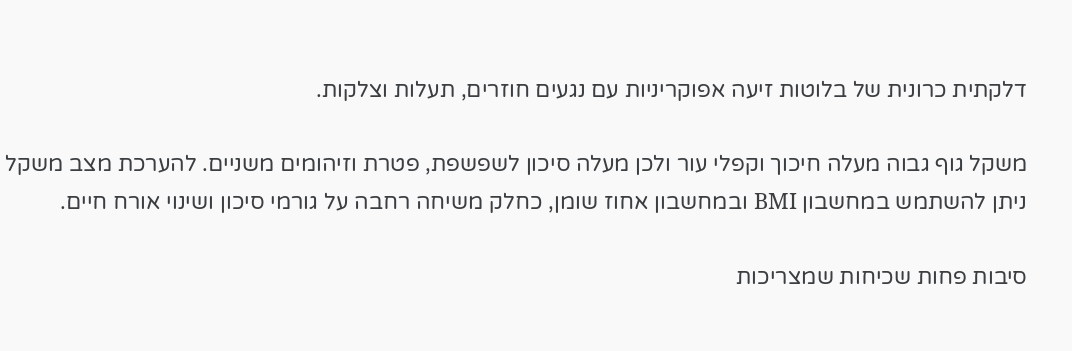דלקתית כרונית של בלוטות זיעה אפוקריניות עם נגעים חוזרים, תעלות וצלקות.

משקל גוף גבוה מעלה חיכוך וקפלי עור ולכן מעלה סיכון לשפשפת, פטרת וזיהומים משניים. להערכת מצב משקל ניתן להשתמש במחשבון BMI ובמחשבון אחוז שומן, כחלק משיחה רחבה על גורמי סיכון ושינוי אורח חיים.

סיבות פחות שכיחות שמצריכות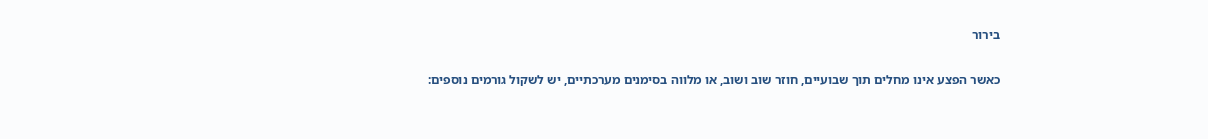בירור

כאשר הפצע אינו מחלים תוך שבועיים, חוזר שוב ושוב, או מלווה בסימנים מערכתיים, יש לשקול גורמים נוספים: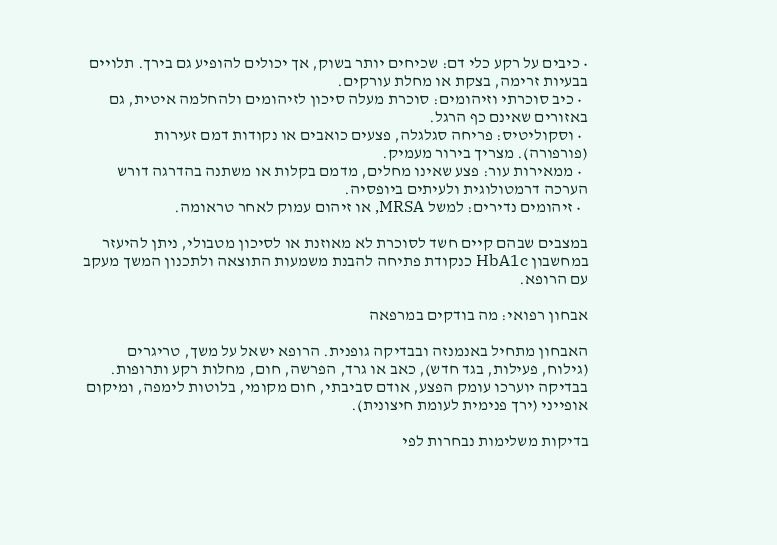• כיבים על רקע כלי דם: שכיחים יותר בשוק, אך יכולים להופיע גם בירך. תלויים בבעיות זרימה, בצקת או מחלת עורקים.
  • כיב סוכרתי וזיהומים: סוכרת מעלה סיכון לזיהומים ולהחלמה איטית, גם באזורים שאינם כף הרגל.
  • וסקוליטיס: פריחה סגלגלה, פצעים כואבים או נקודות דמם זעירות (פורפורה). מצריך בירור מעמיק.
  • ממאירות עור: פצע שאינו מחלים, מדמם בקלות או משתנה בהדרגה דורש הערכה דרמטולוגית ולעיתים ביופסיה.
  • זיהומים נדירים: למשל MRSA, או זיהום עמוק לאחר טראומה.

במצבים שבהם קיים חשד לסוכרת לא מאוזנת או לסיכון מטבולי, ניתן להיעזר במחשבון HbA1c כנקודת פתיחה להבנת משמעות התוצאה ולתכנון המשך מעקב עם הרופא.

אבחון רפואי: מה בודקים במרפאה

האבחון מתחיל באנמנזה ובבדיקה גופנית. הרופא ישאל על משך, טריגרים (גילוח, פעילות, בגד חדש), כאב או גרד, הפרשה, חום, מחלות רקע ותרופות. בבדיקה יוערכו עומק הפצע, אודם סביבתי, חום מקומי, בלוטות לימפה, ומיקום אופייני (ירך פנימית לעומת חיצונית).

בדיקות משלימות נבחרות לפי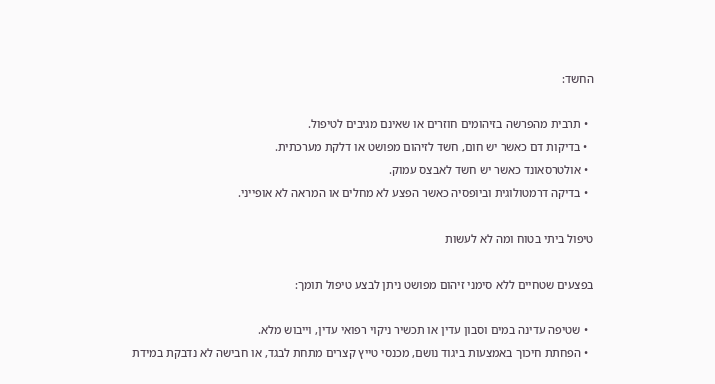החשד:

  • תרבית מהפרשה בזיהומים חוזרים או שאינם מגיבים לטיפול.
  • בדיקות דם כאשר יש חום, חשד לזיהום מפושט או דלקת מערכתית.
  • אולטרסאונד כאשר יש חשד לאבצס עמוק.
  • בדיקה דרמטולוגית וביופסיה כאשר הפצע לא מחלים או המראה לא אופייני.

טיפול ביתי בטוח ומה לא לעשות

בפצעים שטחיים ללא סימני זיהום מפושט ניתן לבצע טיפול תומך:

  • שטיפה עדינה במים וסבון עדין או תכשיר ניקוי רפואי עדין, וייבוש מלא.
  • הפחתת חיכוך באמצעות ביגוד נושם, מכנסי טייץ קצרים מתחת לבגד, או חבישה לא נדבקת במידת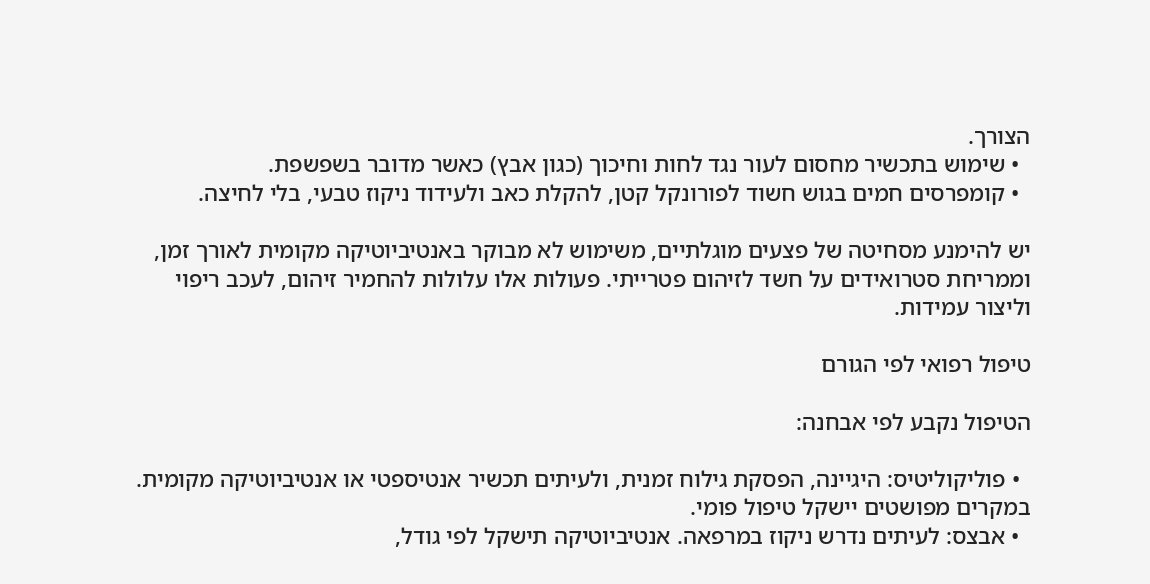הצורך.
  • שימוש בתכשיר מחסום לעור נגד לחות וחיכוך (כגון אבץ) כאשר מדובר בשפשפת.
  • קומפרסים חמים בגוש חשוד לפורונקל קטן, להקלת כאב ולעידוד ניקוז טבעי, בלי לחיצה.

יש להימנע מסחיטה של פצעים מוגלתיים, משימוש לא מבוקר באנטיביוטיקה מקומית לאורך זמן, וממריחת סטרואידים על חשד לזיהום פטרייתי. פעולות אלו עלולות להחמיר זיהום, לעכב ריפוי וליצור עמידות.

טיפול רפואי לפי הגורם

הטיפול נקבע לפי אבחנה:

  • פוליקוליטיס: היגיינה, הפסקת גילוח זמנית, ולעיתים תכשיר אנטיספטי או אנטיביוטיקה מקומית. במקרים מפושטים יישקל טיפול פומי.
  • אבצס: לעיתים נדרש ניקוז במרפאה. אנטיביוטיקה תישקל לפי גודל,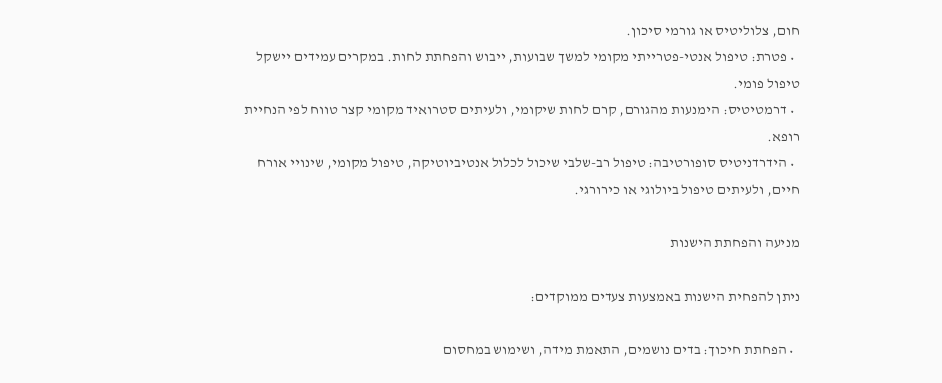חום, צלוליטיס או גורמי סיכון.
  • פטרת: טיפול אנטי-פטרייתי מקומי למשך שבועות, ייבוש והפחתת לחות. במקרים עמידים יישקל טיפול פומי.
  • דרמטיטיס: הימנעות מהגורם, קרם לחות שיקומי, ולעיתים סטרואיד מקומי קצר טווח לפי הנחיית רופא.
  • הידרדניטיס סופורטיבה: טיפול רב-שלבי שיכול לכלול אנטיביוטיקה, טיפול מקומי, שינויי אורח חיים, ולעיתים טיפול ביולוגי או כירורגי.

מניעה והפחתת הישנות

ניתן להפחית הישנות באמצעות צעדים ממוקדים:

  • הפחתת חיכוך: בדים נושמים, התאמת מידה, ושימוש במחסום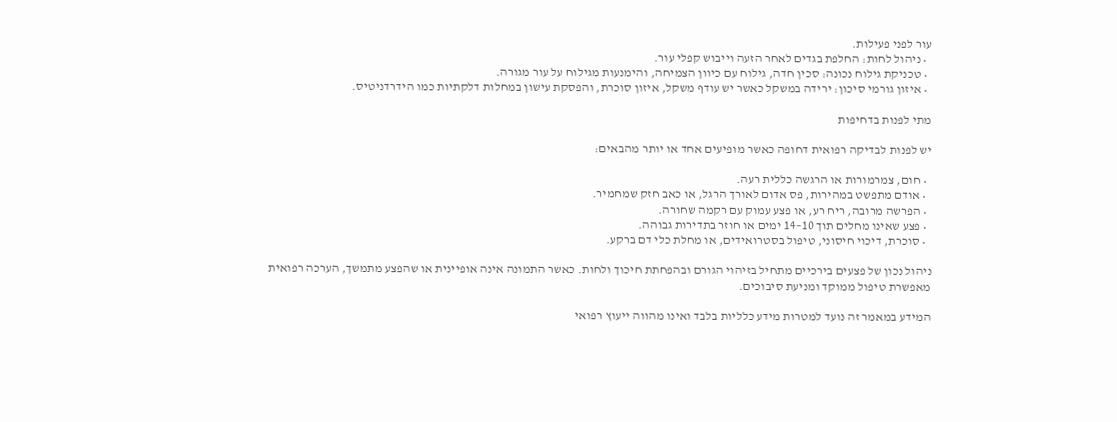עור לפני פעילות.
  • ניהול לחות: החלפת בגדים לאחר הזעה וייבוש קפלי עור.
  • טכניקת גילוח נכונה: סכין חדה, גילוח עם כיוון הצמיחה, והימנעות מגילוח על עור מגורה.
  • איזון גורמי סיכון: ירידה במשקל כאשר יש עודף משקל, איזון סוכרת, והפסקת עישון במחלות דלקתיות כמו הידרדניטיס.

מתי לפנות בדחיפות

יש לפנות לבדיקה רפואית דחופה כאשר מופיעים אחד או יותר מהבאים:

  • חום, צמרמורות או הרגשה כללית רעה.
  • אודם מתפשט במהירות, פס אדום לאורך הרגל, או כאב חזק שמחמיר.
  • הפרשה מרובה, ריח רע, או פצע עמוק עם רקמה שחורה.
  • פצע שאינו מחלים תוך 10–14 ימים או חוזר בתדירות גבוהה.
  • סוכרת, דיכוי חיסוני, טיפול בסטרואידים, או מחלת כלי דם ברקע.

ניהול נכון של פצעים בירכיים מתחיל בזיהוי הגורם ובהפחתת חיכוך ולחות. כאשר התמונה אינה אופיינית או שהפצע מתמשך, הערכה רפואית מאפשרת טיפול ממוקד ומניעת סיבוכים.

המידע במאמר זה נועד למטרות מידע כלליות בלבד ואינו מהווה ייעוץ רפואי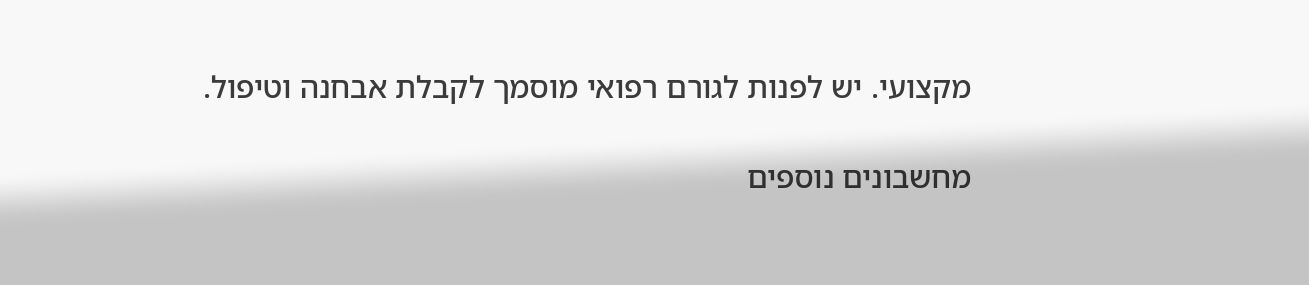מקצועי. יש לפנות לגורם רפואי מוסמך לקבלת אבחנה וטיפול.

מחשבונים נוספים